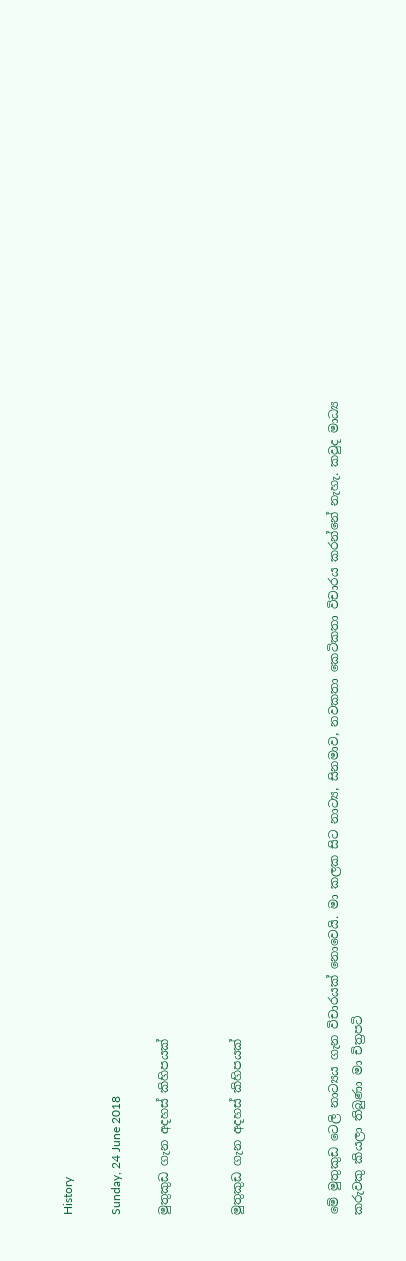History

Sunday, 24 June 2018

මුතුකුඩ ගැන අදහස් කිහිපයක්


මුතුකුඩ ගැන අදහස් කිහිපයක්



මේ මුතුකුඩ ටෙලි නාට්‍යය ගැන විචාරයක් නොවෙයි. මා කලක සිට නාට්‍ය, සිනමාව, නවකතා කෙටිකතා විචාරය කරන්නේ නැහැ. කවුද මාධ්‍ය කරුවකු කියලා තිබුණා මා චිත්‍රපටි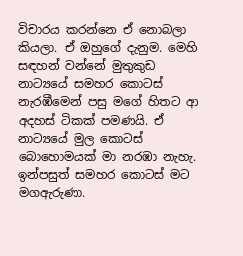විචාරය කරන්නෙ ඒ නොබලා කියලා. ඒ ඔහුගේ දැනුම. මෙහි සඳහන් වන්නේ මුතුකුඩ නාට්‍යයේ සමහර කොටස් නැරඹීමෙන් පසු මගේ හිතට ආ අදහස් ටිකක් පමණයි. ඒ නාට්‍යයේ මුල කොටස් බොහොමයක් මා නරඹා නැහැ. ඉන්පසුත් සමහර කොටස් මට මගඇරුණා.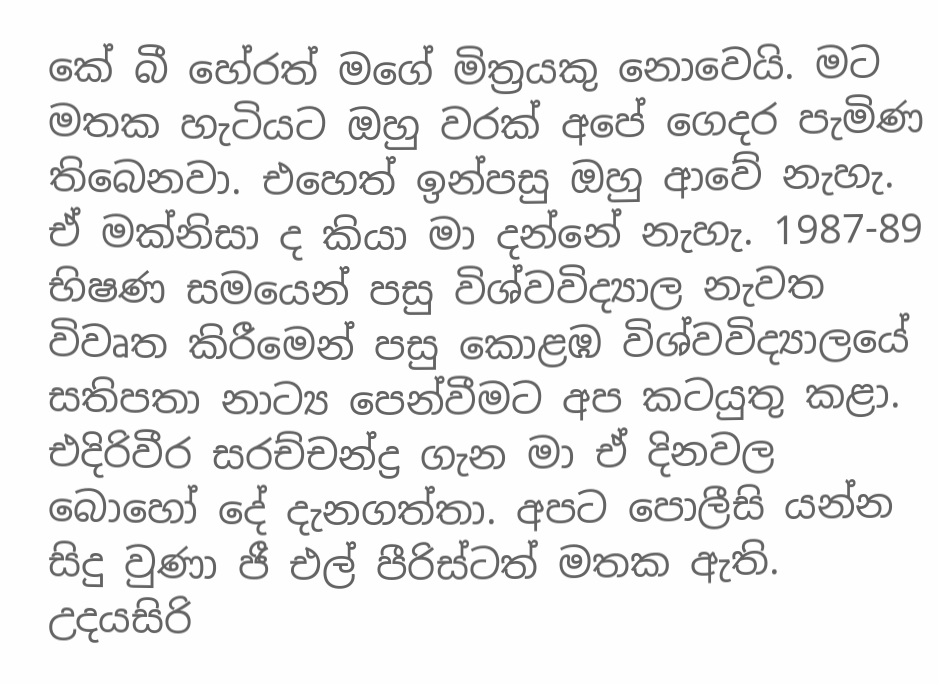කේ බී හේරත් මගේ මිත්‍රයකු නොවෙයි. මට මතක හැටියට ඔහු වරක් අපේ ගෙදර පැමිණ තිබෙනවා. එහෙත් ඉන්පසු ඔහු ආවේ නැහැ. ඒ මක්නිසා ද කියා මා දන්නේ නැහැ. 1987-89 භිෂණ සමයෙන් පසු විශ්වවිද්‍යාල නැවත විවෘත කිරීමෙන් පසු කොළඹ විශ්වවිද්‍යාලයේ සතිපතා නාට්‍ය පෙන්වීමට අප කටයුතු කළා. එදිරිවීර සරච්චන්ද්‍ර ගැන මා ඒ දිනවල බොහෝ දේ දැනගත්තා. අපට පොලීසි යන්න සිදු වුණා ජී එල් පීරිස්ටත් මතක ඇති. උදයසිරි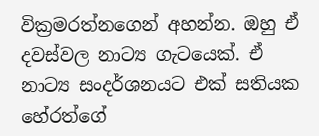වික්‍රමරත්නගෙන් අහන්න. ඔහු ඒ දවස්වල නාට්‍ය ගැටයෙක්. ඒ නාට්‍ය සංදර්ශනයට එක් සතියක හේරත්ගේ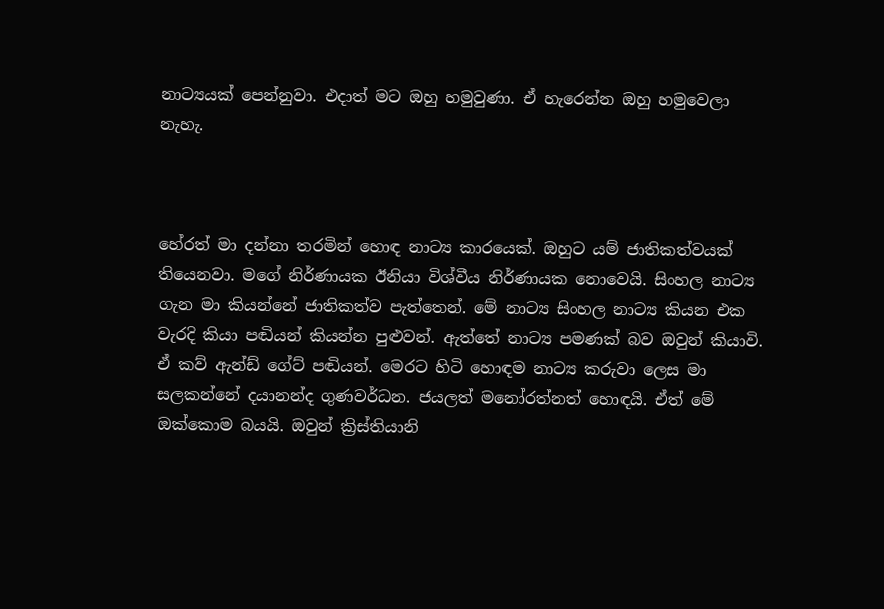නාට්‍යයක් පෙන්නුවා. එදාත් මට ඔහු හමුවුණා. ඒ හැරෙන්න ඔහු හමුවෙලා නැහැ.



හේරත් මා දන්නා තරමින් හොඳ නාට්‍ය කාරයෙක්. ඔහුට යම් ජාතිකත්වයක් තියෙනවා. මගේ නිර්ණායක ඊනියා විශ්වීය නිර්ණායක නොවෙයි. සිංහල නාට්‍ය ගැන මා කියන්නේ ජාතිකත්ව පැත්තෙන්. මේ නාට්‍ය සිංහල නාට්‍ය කියන එක වැරදි කියා පඬියන් කියන්න පුළුවන්. ඇත්තේ නාට්‍ය පමණක් බව ඔවුන් කියාවි. ඒ කව් ඇන්ඩ් ගේට් පඬියන්. මෙරට හිටි හොඳම නාට්‍ය කරුවා ලෙස මා සලකන්නේ දයානන්ද ගුණවර්ධන. ජයලත් මනෝරත්නත් හොඳයි. ඒත් මේ ඔක්කොම බයයි. ඔවුන් ක්‍රිස්තියානි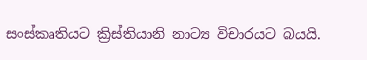සංස්කෘතියට ක්‍රිස්තියානි නාට්‍ය විචාරයට බයයි.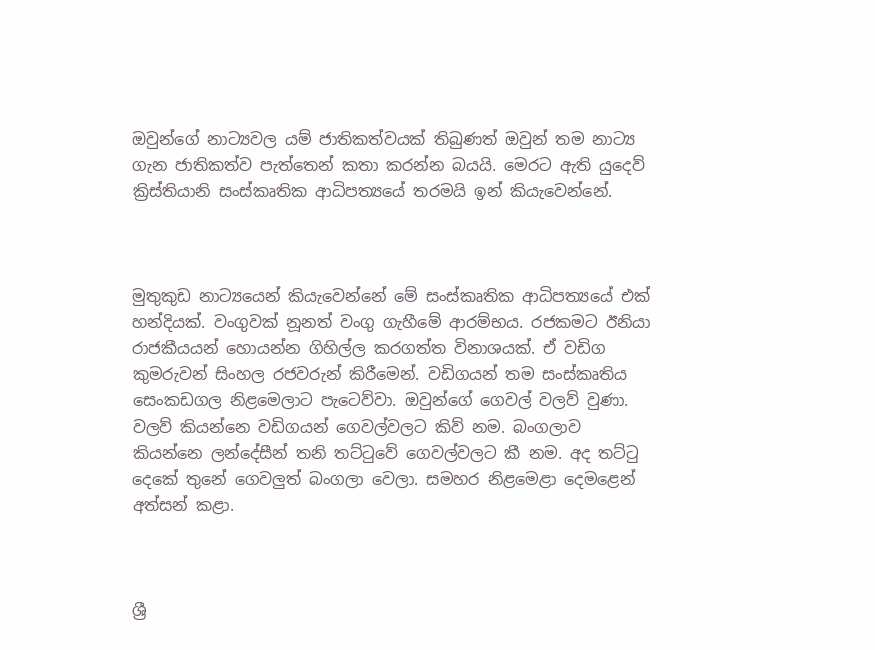ඔවුන්ගේ නාට්‍යවල යම් ජාතිකත්වයක් තිබුණත් ඔවුන් තම නාට්‍ය ගැන ජාතිකත්ව පැත්තෙන් කතා කරන්න බයයි. මෙරට ඇති යුදෙව් ක්‍රිස්තියානි සංස්කෘතික ආධිපත්‍යයේ තරමයි ඉන් කියැවෙන්නේ.



මුතුකුඩ නාට්‍යයෙන් කියැවෙන්නේ මේ සංස්කෘතික ආධිපත්‍යයේ එක් හන්දියක්. වංගුවක් නූනත් වංගු ගැහීමේ ආරම්භය. රජකමට ඊනියා රාජකීයයන් හොයන්න ගිහිල්ල කරගත්ත විනාශයක්. ඒ වඩිග කුමරුවන් සිංහල රජවරුන් කිරීමෙන්. වඩිගයන් තම සංස්කෘතිය සෙංකඩගල නිළමෙලාට පැටෙව්වා. ඔවුන්ගේ ගෙවල් වලව් වුණා. වලව් කියන්නෙ වඩිගයන් ගෙවල්වලට කිව් නම. බංගලාව කියන්නෙ ලන්දේසීන් තනි තට්ටුවේ ගෙවල්වලට කී නම. අද තට්ටු දෙකේ තුනේ ගෙවලුත් බංගලා වෙලා. සමහර නිළමෙළා දෙමළෙන් අත්සන් කළා.



ශ්‍රී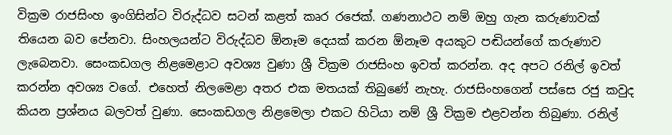වික්‍රම රාජසිංහ ඉංගිසින්ට විරුද්ධව සටන් කළත් කෘර රජෙක්. ගණනාථට නම් ඔහු ගැන කරුණාවක් තියෙන බව පේනවා. සිංහලයන්ට විරුද්ධව ඕනෑම දෙයක් කරන ඕනෑම අයකුට පඬියන්ගේ කරුණාව ලැබෙනවා. සෙංකඩගල නිළමෙළාට අවශ්‍ය වුණා ශ්‍රී වික්‍රම රාජසිංහ ඉවත් කරන්න. අද අපට රනිල් ඉවත් කරන්න අවශ්‍ය වගේ. එහෙත් නිලමෙළා අතර එක මතයක් තිබුණේ නැහැ. රාජසිංහගෙන් පස්සෙ රජු කවුද කියන ප්‍රශ්නය බලවත් වුණා. සෙංකඩගල නිළමෙලා එකට හිටියා නම් ශ්‍රී වික්‍රම එළවන්න තිබුණා. රනිල්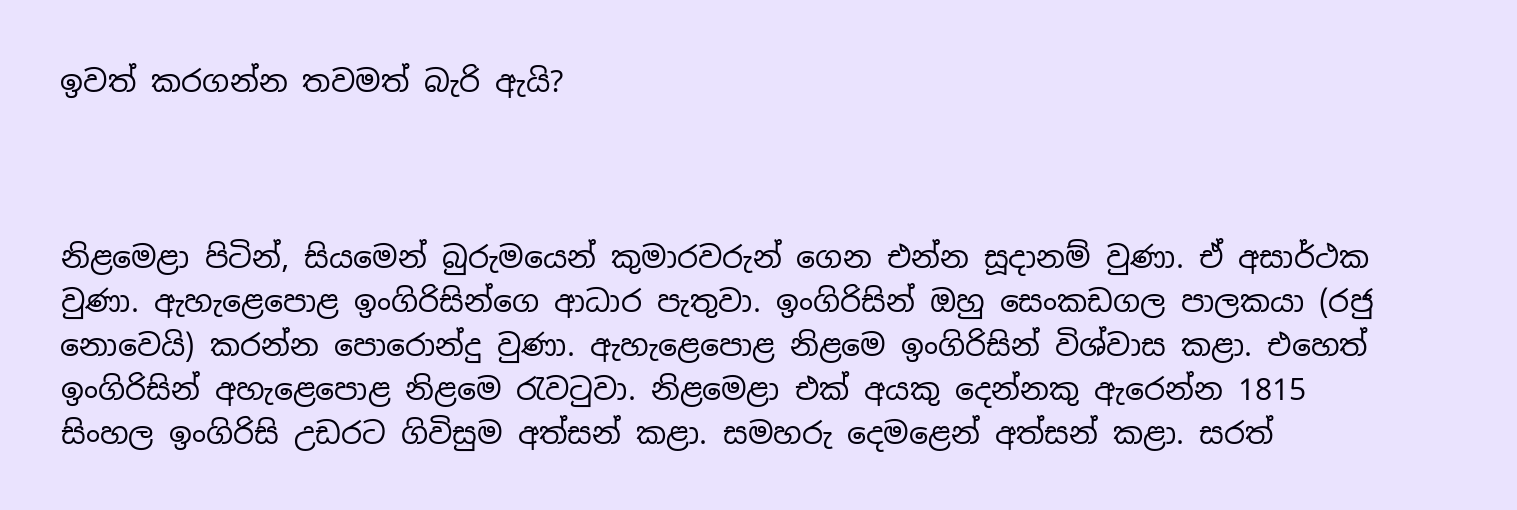ඉවත් කරගන්න තවමත් බැරි ඇයි?



නිළමෙළා පිටින්, සියමෙන් බුරුමයෙන් කුමාරවරුන් ගෙන එන්න සූදානම් වුණා. ඒ අසාර්ථක වුණා. ඇහැළෙපොළ ඉංගිරිසින්ගෙ ආධාර පැතුවා. ඉංගිරිසින් ඔහු සෙංකඩගල පාලකයා (රජු නොවෙයි) කරන්න පොරොන්දු වුණා. ඇහැළෙපොළ නිළමෙ ඉංගිරිසින් විශ්වාස කළා. එහෙත් ඉංගිරිසින් අහැළෙපොළ නිළමෙ රැවටුවා. නිළමෙළා එක් අයකු දෙන්නකු ඇරෙන්න 1815 සිංහල ඉංගිරිසි උඩරට ගිවිසුම අත්සන් කළා. සමහරු දෙමළෙන් අත්සන් කළා. සරත්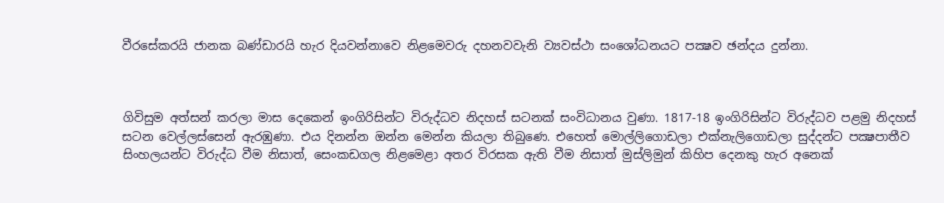වීරසේකරයි ජානක බණ්ඩාරයි හැර දියවන්නාවෙ නිළමෙවරු දහනවවැනි ව්‍යවස්ථා සංශෝධනයට පක්‍ෂව ඡන්දය දුන්නා.



ගිවිසුම අත්සන් කරලා මාස දෙකෙන් ඉංගිරිසින්ට විරුද්ධව නිදහස් සටනක් සංවිධානය වුණා. 1817-18 ඉංගිරිසින්ට විරුද්ධව පළමු නිදහස් සටන වෙල්ලස්සෙන් ඇරඹුණා. එය දිනන්න ඔන්න මෙන්න කියලා තිබුණෙ. එහෙත් මොල්ලිගොඩලා එක්නැලිගොඩලා සුද්දන්ට පක්‍ෂපාතීව සිංහලයන්ට විරුද්ධ වීම නිසාත්, සෙංකඩගල නිළමෙළා අතර විරසක ඇති වීම නිසාත් මුස්ලිමුන් කිහිප දෙනකු හැර අනෙක්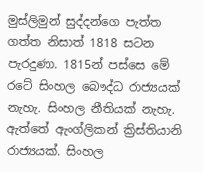මුස්ලිමුන් සුද්දන්ගෙ පැත්ත ගත්ත නිසාත් 1818 සටන පැරදුණා. 1815න් පස්සෙ මේ රටේ සිංහල බෞද්ධ රාජ්‍යයක් නැහැ. සිංහල නීතියක් නැහැ. ඇත්තේ ඇංග්ලිකන් ක්‍රිස්තියානි රාජ්‍යයක්. සිංහල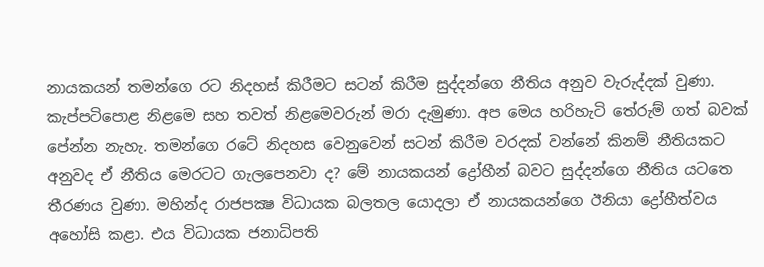නායකයන් තමන්ගෙ රට නිදහස් කිරීමට සටන් කිරීම සුද්දන්ගෙ නීතිය අනුව වැරුද්දක් වුණා. කැප්පටිපොළ නිළමෙ සහ තවත් නිළමෙවරුන් මරා දැමුණා. අප මෙය හරිහැටි තේරුම් ගත් බවක් පේන්න නැහැ. තමන්ගෙ රටේ නිදහස වෙනුවෙන් සටන් කිරීම වරදක් වන්නේ කිනම් නීතියකට අනුවද ඒ නීතිය මෙරටට ගැලපෙනවා ද? මේ නායකයන් ද්‍රෝහීන් බවට සුද්දන්ගෙ නීතිය යටතෙ තීරණය වුණා. මහින්ද රාජපක්‍ෂ විධායක බලතල යොදලා ඒ නායකයන්ගෙ ඊනියා ද්‍රෝහීත්වය අහෝසි කළා. එය විධායක ජනාධිපති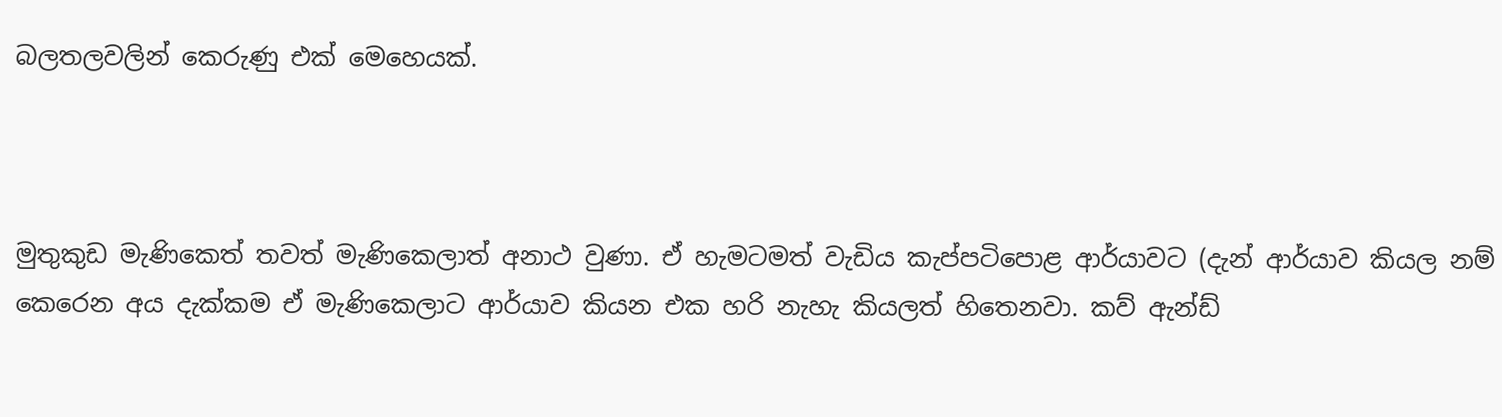බලතලවලින් කෙරුණු එක් මෙහෙයක්.



මුතුකුඩ මැණිකෙත් තවත් මැණිකෙලාත් අනාථ වුණා. ඒ හැමටමත් වැඩිය කැප්පටිපොළ ආර්යාවට (දැන් ආර්යාව කියල නම් කෙරෙන අය දැක්කම ඒ මැණිකෙලාට ආර්යාව කියන එක හරි නැහැ කියලත් හිතෙනවා. කව් ඇන්ඩ්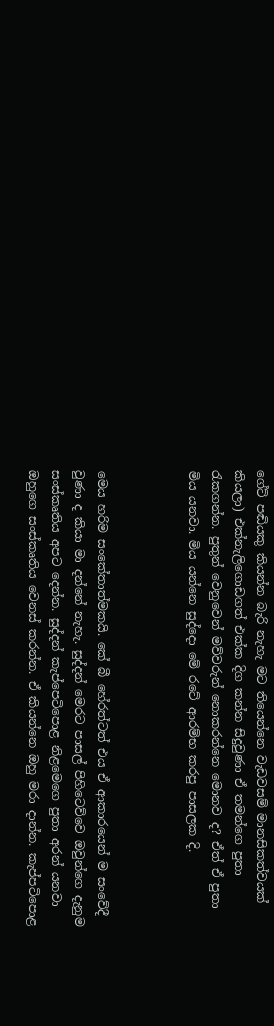ගේට් පඬියකු කියන්න බැරි නැහැ මට තියෙන්නෙ වැඩවසම් මානසිකත්වයක් කියලා) එක්නැලිගොඩගත් එක්ක දිග කන්න සිදුවුණා ඒ තමන්ගෙ පුතා රැකගන්න. පුතුන් වෙනුවෙන් මව්වරුන් නොකරන්නෙ මොනව ද? ඒත් ඒ පුතා මිය යනවා. මිය යන්නෙ සුද්දො මේ රටේ ආරම්භ කරපු පාසලක දි.



මෙය හරිම සංකේතාත්මකයි. කේ බී හේරත්ටත් එය ඒ ආකාරයෙන් ම සංවේදී වුණා ද කියා මා දන්නේ නැහැ. සුද්දන් මෙරට පාසල් පිහිටෙව්වෙ ඔවුන්ගෙ දැනුම සංස්කෘතිය අපට දෙන්න. සුද්දන් කැප්පෙටිපොළ නිළමෙගෙ පුතා අරන් යනවා ඔහුගෙ සංස්කෘතිය වෙනස් කරන්න. ඒ කියන්නෙ ඔහු මරා දාන්න. කැප්පටිපොළ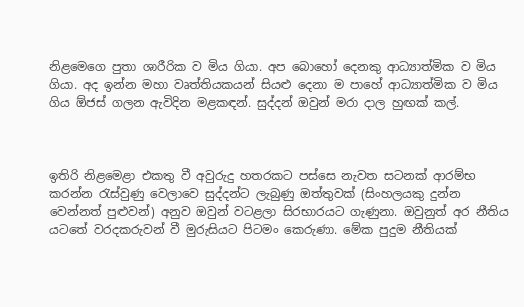නිළමෙගෙ පුතා ශාරීරික ව මිය ගියා. අප බොහෝ දෙනකු ආධ්‍යාත්මික ව මිය ගියා. අද ඉන්න මහා වෘත්තියකයන් සියළු දෙනා ම පාහේ ආධ්‍යාත්මික ව මිය ගිය ඕජස් ගලන ඇවිදින මළකඳන්. සුද්දන් ඔවුන් මරා දාල හුඟක් කල්.



ඉතිරි නිළමෙළා එකතු වී අවුරුදු හතරකට පස්සෙ නැවත සටනක් ආරම්භ කරන්න රැස්වුණු වෙලාවෙ සුද්දන්ට ලැබුණු ඔත්තුවක් (සිංහලයකු දුන්න වෙන්නත් පුළුවන්) අනුව ඔවුන් වටළලා සිරභාරයට ගැණුනා. ඔවුනුත් අර නීතිය යටතේ වරදකරුවන් වී මුරුසියට පිටමං කෙරුණා. මේක පුදුම නීතියක්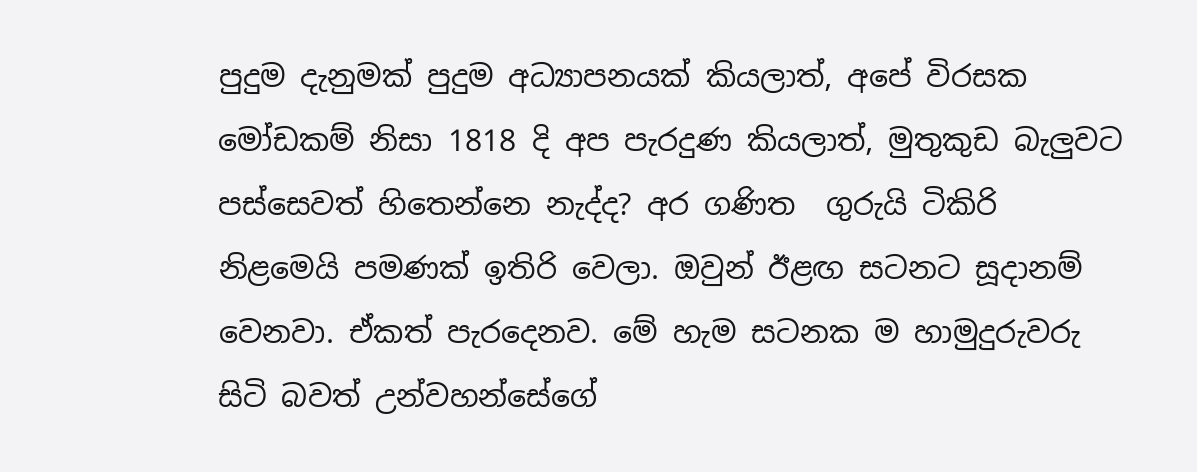පුදුම දැනුමක් පුදුම අධ්‍යාපනයක් කියලාත්, අපේ විරසක මෝඩකම් නිසා 1818 දි අප පැරදුණ කියලාත්, මුතුකුඩ බැලුවට පස්සෙවත් හිතෙන්නෙ නැද්ද? අර ගණිත  ගුරුයි ටිකිරි නිළමෙයි පමණක් ඉතිරි වෙලා. ඔවුන් ඊළඟ සටනට සූදානම් වෙනවා. ඒකත් පැරදෙනව. මේ හැම සටනක ම හාමුදුරුවරු සිටි බවත් උන්වහන්සේගේ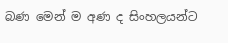බණ මෙන් ම අණ ද සිංහලයන්ට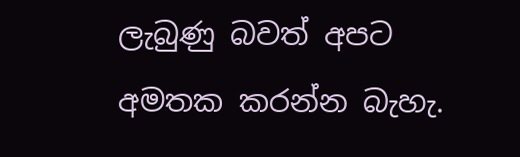ලැබුණු බවත් අපට අමතක කරන්න බැහැ.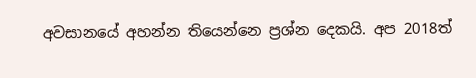අවසානයේ අහන්න තියෙන්නෙ ප්‍රශ්න දෙකයි. අප 2018ත්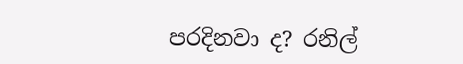පරදිනවා ද? රනිල්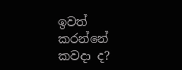ඉවත් කරන්නේ කවදා ද?